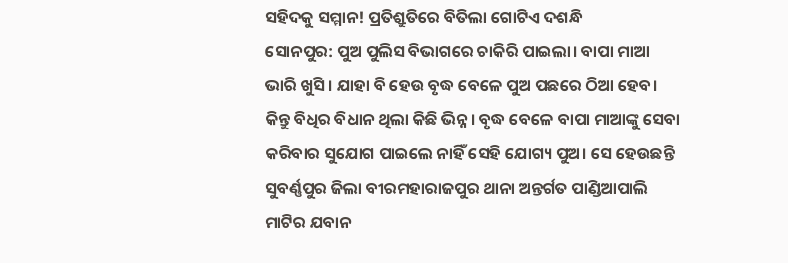ସହିଦକୁ ସମ୍ମାନ! ପ୍ରତିଶ୍ରୁତିରେ ବିତିଲା ଗୋଟିଏ ଦଶନ୍ଧି
ସୋନପୁର: ପୁଅ ପୁଲିସ ବିଭାଗରେ ଚାକିରି ପାଇଲା। ବାପା ମାଆ ଭାରି ଖୁସି। ଯାହା ବି ହେଉ ବୃଦ୍ଧ ବେଳେ ପୁଅ ପଛରେ ଠିଆ ହେବ। କିନ୍ତୁ ବିଧିର ବିଧାନ ଥିଲା କିଛି ଭିନ୍ନ। ବୃଦ୍ଧ ବେଳେ ବାପା ମାଆଙ୍କୁ ସେବା କରିବାର ସୁଯୋଗ ପାଇଲେ ନାହିଁ ସେହି ଯୋଗ୍ୟ ପୁଅ। ସେ ହେଉଛନ୍ତି ସୁବର୍ଣ୍ଣପୁର ଜିଲା ବୀରମହାରାଜପୁର ଥାନା ଅନ୍ତର୍ଗତ ପାଣ୍ଡିଆପାଲି ମାଟିର ଯବାନ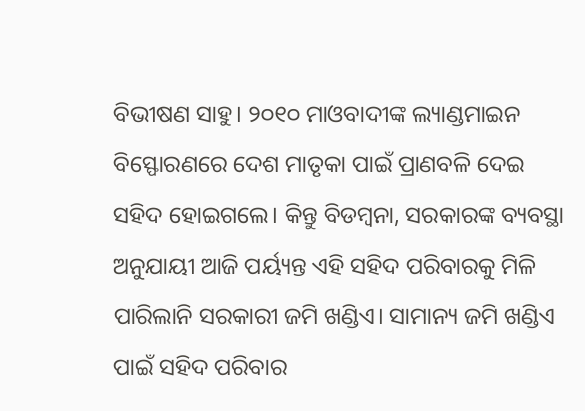ବିଭୀଷଣ ସାହୁ। ୨୦୧୦ ମାଓବାଦୀଙ୍କ ଲ୍ୟାଣ୍ଡମାଇନ ବିସ୍ଫୋରଣରେ ଦେଶ ମାତୃକା ପାଇଁ ପ୍ରାଣବଳି ଦେଇ ସହିଦ ହୋଇଗଲେ। କିନ୍ତୁ ବିଡମ୍ବନା, ସରକାରଙ୍କ ବ୍ୟବସ୍ଥା ଅନୁଯାୟୀ ଆଜି ପର୍ୟ୍ୟନ୍ତ ଏହି ସହିଦ ପରିବାରକୁ ମିଳି ପାରିଲାନି ସରକାରୀ ଜମି ଖଣ୍ଡିଏ। ସାମାନ୍ୟ ଜମି ଖଣ୍ଡିଏ ପାଇଁ ସହିଦ ପରିବାର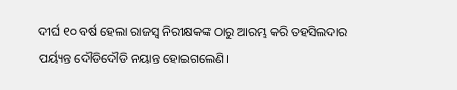ଦୀର୍ଘ ୧୦ ବର୍ଷ ହେଲା ରାଜସ୍ୱ ନିରୀକ୍ଷକଙ୍କ ଠାରୁ ଆରମ୍ଭ କରି ତହସିଲଦାର ପର୍ୟ୍ୟନ୍ତ ଦୌଡିଦୌଡି ନୟାନ୍ତ ହୋଇଗଲେଣି।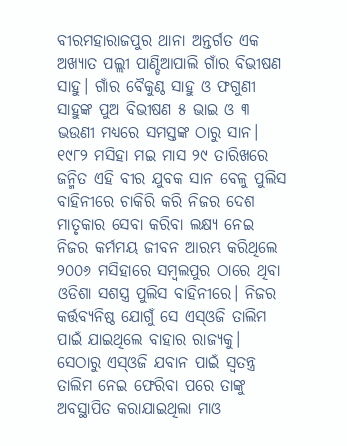ବୀରମହାରାଜପୁର ଥାନା ଅନ୍ତର୍ଗତ ଏକ ଅଖ୍ୟାତ ପଲ୍ଲୀ ପାଣ୍ଡିଆପାଲି ଗାଁର ବିଭୀଷଣ ସାହୁ। ଗାଁର ବୈକୁଣ୍ଠ ସାହୁ ଓ ଫଗୁଣୀ ସାହୁଙ୍କ ପୁଅ ବିଭୀଷଣ ୫ ଭାଇ ଓ ୩ ଭଉଣୀ ମଧ୍ୟରେ ସମସ୍ତଙ୍କ ଠାରୁ ସାନ। ୧୯୮୨ ମସିହା ମଇ ମାସ ୨୯ ତାରିଖରେ ଜନ୍ମିତ ଏହି ବୀର ଯୁବକ ସାନ ବେଳୁ ପୁଲିସ ବାହିନୀରେ ଚାକିରି କରି ନିଜର ଦେଶ ମାତୃକାର ସେବା କରିବା ଲକ୍ଷ୍ୟ ନେଇ ନିଜର କର୍ମମୟ ଜୀବନ ଆରମ୍ଭ କରିଥିଲେ ୨୦୦୬ ମସିହାରେ ସମ୍ବଲପୁର ଠାରେ ଥିବା ଓଡିଶା ସଶସ୍ତ୍ର ପୁଲିସ ବାହିନୀରେ। ନିଜର କର୍ତ୍ତବ୍ୟନିଷ୍ଠ ଯୋଗୁଁ ସେ ଏସ୍ଓଜି ତାଲିମ ପାଇଁ ଯାଇଥିଲେ ବାହାର ରାଜ୍ୟକୁ। ସେଠାରୁ ଏସ୍ଓଜି ଯବାନ ପାଇଁ ସ୍ୱତନ୍ତ୍ର ତାଲିମ ନେଇ ଫେରିବା ପରେ ତାଙ୍କୁ ଅବସ୍ଥାପିତ କରାଯାଇଥିଲା ମାଓ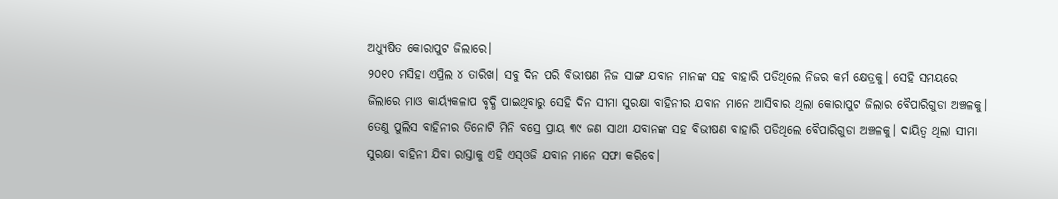ଅଧ୍ୟୁଷିତ କୋରାପୁଟ ଜିଲାରେ।
୨୦୧୦ ମସିହା ଏପ୍ରିଲ ୪ ତାରିଖ। ସବୁ ଦିନ ପରି ବିଭୀଷଣ ନିଜ ସାଙ୍ଗ ଯବାନ ମାନଙ୍କ ସହ ବାହାରି ପଡିଥିଲେ ନିଜର କର୍ମ କ୍ଷେତ୍ରକୁ। ସେହି ସମୟରେ ଜିଲାରେ ମାଓ କାର୍ୟ୍ୟକଳାପ ବୃଦ୍ଧି ପାଇଥିବାରୁ ସେହି ଦିନ ସୀମା ସୁରକ୍ଷା ବାହିନୀର ଯବାନ ମାନେ ଆସିବାର ଥିଲା କୋରାପୁଟ ଜିଲାର ବୈପାରିଗୁଡା ଅଞ୍ଚଳକୁ। ତେଣୁ ପୁଲିସ ବାହିନୀର ତିନୋଟି ମିନି ବସ୍ରେ ପ୍ରାୟ ୩୯ ଜଣ ସାଥୀ ଯବାନଙ୍କ ସହ ବିଭୀଷଣ ବାହାରି ପଡିଥିଲେ ବୈପାରିଗୁଡା ଅଞ୍ଚଳକୁ। ଦାୟିତ୍ୱ ଥିଲା ସୀମା ସୁରକ୍ଷା ବାହିନୀ ଯିବା ରାସ୍ତାକୁ ଏହି ଏସ୍ଓଜି ଯବାନ ମାନେ ସଫା କରିବେ।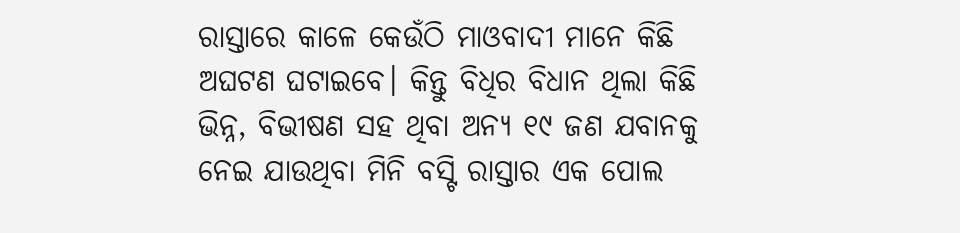ରାସ୍ତାରେ କାଳେ କେଉଁଠି ମାଓବାଦୀ ମାନେ କିଛି ଅଘଟଣ ଘଟାଇବେ। କିନ୍ତୁ ବିଧିର ବିଧାନ ଥିଲା କିଛି ଭିନ୍ନ, ବିଭୀଷଣ ସହ ଥିବା ଅନ୍ୟ ୧୯ ଜଣ ଯବାନକୁ ନେଇ ଯାଉଥିବା ମିନି ବସ୍ଟି ରାସ୍ତାର ଏକ ପୋଲ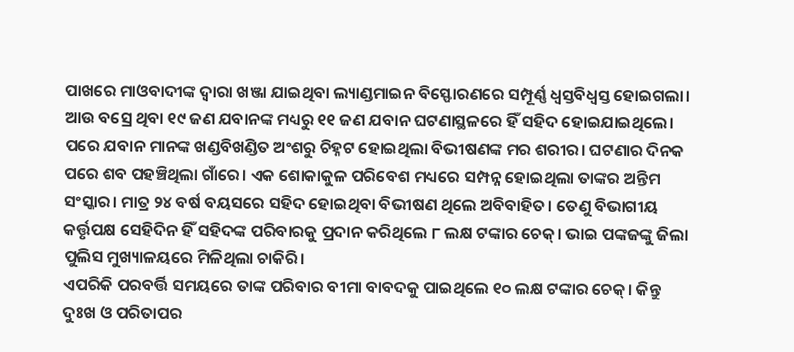ପାଖରେ ମାଓବାଦୀଙ୍କ ଦ୍ୱାରା ଖଞ୍ଜା ଯାଇଥିବା ଲ୍ୟାଣ୍ଡମାଇନ ବିସ୍ଫୋରଣରେ ସମ୍ପୂର୍ଣ୍ଣ ଧ୍ୱସ୍ତବିଧ୍ୱସ୍ତ ହୋଇଗଲା। ଆଉ ବସ୍ରେ ଥିବା ୧୯ ଜଣ ଯବାନଙ୍କ ମଧ୍ୟରୁ ୧୧ ଜଣ ଯବାନ ଘଟଣାସ୍ଥଳରେ ହିଁ ସହିଦ ହୋଇଯାଇଥିଲେ। ପରେ ଯବାନ ମାନଙ୍କ ଖଣ୍ଡବିଖଣ୍ଡିତ ଅଂଶରୁ ଚିହ୍ନଟ ହୋଇଥିଲା ବିଭୀଷଣଙ୍କ ମର ଶରୀର। ଘଟଣାର ଦିନକ ପରେ ଶବ ପହଞ୍ଚିଥିଲା ଗାଁରେ। ଏକ ଶୋକାକୁଳ ପରିବେଶ ମଧ୍ୟରେ ସମ୍ପନ୍ନ ହୋଇଥିଲା ତାଙ୍କର ଅନ୍ତିମ ସଂସ୍କାର। ମାତ୍ର ୨୪ ବର୍ଷ ବୟସରେ ସହିଦ ହୋଇଥିବା ବିଭୀଷଣ ଥିଲେ ଅବିବାହିତ। ତେଣୁ ବିଭାଗୀୟ କର୍ତ୍ତୃପକ୍ଷ ସେହିଦିନ ହିଁ ସହିଦଙ୍କ ପରିବାରକୁ ପ୍ରଦାନ କରିଥିଲେ ୮ ଲକ୍ଷ ଟଙ୍କାର ଚେକ୍। ଭାଇ ପଙ୍କଜଙ୍କୁ ଜିଲା ପୁଲିସ ମୁଖ୍ୟାଳୟରେ ମିଳିଥିଲା ଚାକିରି।
ଏପରିକି ପରବର୍ତ୍ତି ସମୟରେ ତାଙ୍କ ପରିବାର ବୀମା ବାବଦକୁ ପାଇଥିଲେ ୧୦ ଲକ୍ଷ ଟଙ୍କାର ଚେକ୍। କିନ୍ତୁ ଦୁଃଖ ଓ ପରିତାପର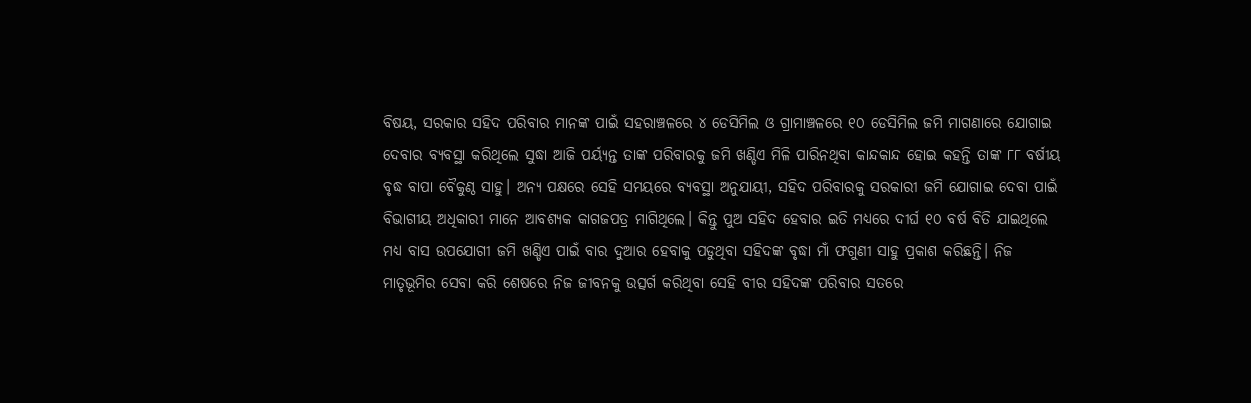ବିଷୟ, ସରକାର ସହିଦ ପରିବାର ମାନଙ୍କ ପାଇଁ ସହରାଞ୍ଚଳରେ ୪ ଡେସିମିଲ ଓ ଗ୍ରାମାଞ୍ଚଳରେ ୧୦ ଡେସିମିଲ ଜମି ମାଗଣାରେ ଯୋଗାଇ ଦେବାର ବ୍ୟବସ୍ଥା କରିଥିଲେ ସୁଦ୍ଧା ଆଜି ପର୍ୟ୍ୟନ୍ତ ତାଙ୍କ ପରିବାରକୁ ଜମି ଖଣ୍ଡିଏ ମିଳି ପାରିନଥିବା କାନ୍ଦକାନ୍ଦ ହୋଇ କହନ୍ତି ତାଙ୍କ ୮୮ ବର୍ଷୀୟ ବୃଦ୍ଧ ବାପା ବୈକୁଣ୍ଠ ସାହୁ। ଅନ୍ୟ ପକ୍ଷରେ ସେହି ସମୟରେ ବ୍ୟବସ୍ଥା ଅନୁଯାୟୀ, ସହିଦ ପରିବାରକୁ ସରକାରୀ ଜମି ଯୋଗାଇ ଦେବା ପାଇଁ ବିଭାଗୀୟ ଅଧିକାରୀ ମାନେ ଆବଶ୍ୟକ କାଗଜପତ୍ର ମାଗିଥିଲେ। କିନ୍ତୁ ପୁଅ ସହିଦ ହେବାର ଇତି ମଧ୍ୟରେ ଦୀର୍ଘ ୧୦ ବର୍ଷ ବିତି ଯାଇଥିଲେ ମଧ୍ୟ ବାସ ଉପଯୋଗୀ ଜମି ଖଣ୍ଡିଏ ପାଇଁ ବାର ଦୁଆର ହେବାକୁ ପଡୁଥିବା ସହିଦଙ୍କ ବୃଦ୍ଧା ମାଁ ଫଗୁଣୀ ସାହୁ ପ୍ରକାଶ କରିଛନ୍ତି। ନିଜ ମାତୃଭୂମିର ସେବା କରି ଶେଷରେ ନିଜ ଜୀବନକୁ ଉତ୍ସର୍ଗ କରିଥିବା ସେହି ବୀର ସହିଦଙ୍କ ପରିବାର ସତରେ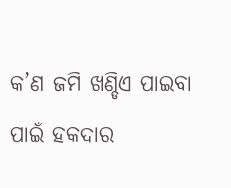କ’ଣ ଜମି ଖଣ୍ଡିଏ ପାଇବା ପାଇଁ ହକଦାର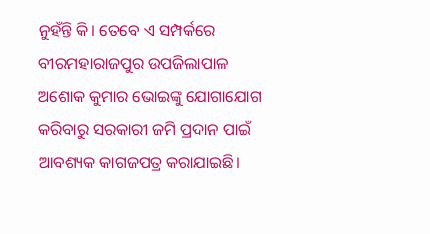ନୁହଁନ୍ତି କି। ତେବେ ଏ ସମ୍ପର୍କରେ ବୀରମହାରାଜପୁର ଉପଜିଲାପାଳ ଅଶୋକ କୁମାର ଭୋଇଙ୍କୁ ଯୋଗାଯୋଗ କରିବାରୁ ସରକାରୀ ଜମି ପ୍ରଦାନ ପାଇଁ ଆବଶ୍ୟକ କାଗଜପତ୍ର କରାଯାଇଛି।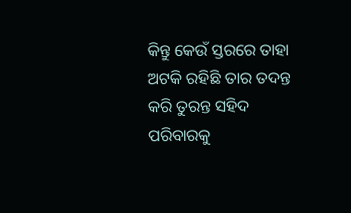କିନ୍ତୁ କେଉଁ ସ୍ତରରେ ତାହା ଅଟକି ରହିଛି ତାର ତଦନ୍ତ କରି ତୁରନ୍ତ ସହିଦ ପରିବାରକୁ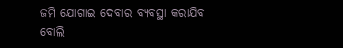ଜମି ଯୋଗାଇ ଦେବାର ବ୍ୟବସ୍ଥା କରାଯିବ ବୋଲି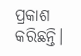ପ୍ରକାଶ କରିଛନ୍ତି।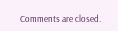Comments are closed.